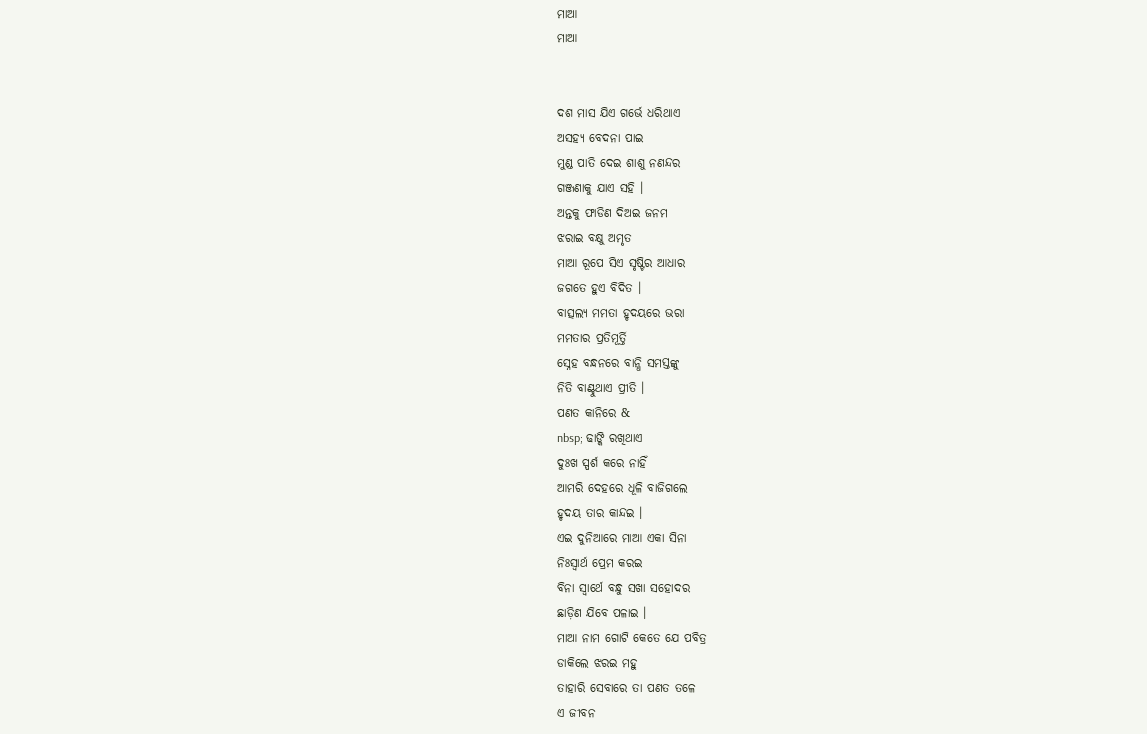ମାଆ
ମାଆ


ଦଶ ମାସ ଯିଏ ଗର୍ଭେ ଧରିଥାଏ
ଅସହ୍ୟ ବେଦନା ପାଇ
ମୁଣ୍ଡ ପାତି ଦେଇ ଶାଶୁ ନଣନ୍ଦର
ଗଞ୍ଜଣାକୁ ଯାଏ ସହି ।
ଅନ୍ତକୁ ଫାଡିଣ ଦିଅଇ ଜନମ
ଝରାଇ ବକ୍ଷୁ ଅମୃତ
ମାଆ ରୂପେ ସିଏ ସୃଷ୍ଟିର ଆଧାର
ଜଗତେ ହୁଏ ବିଦିତ ।
ବାତ୍ସଲ୍ୟ ମମତା ହୃଦୟରେ ଭରା
ମମତାର ପ୍ରତିମୂର୍ତ୍ତି
ସ୍ନେହ ବନ୍ଧନରେ ବାନ୍ଧି ସମସ୍ତଙ୍କୁ
ନିତି ବାଣ୍ଟୁଥାଏ ପ୍ରୀତି ।
ପଣତ କାନିରେ &
nbsp; ଢାଙ୍କି ରଖିଥାଏ
ଦୁଃଖ ସ୍ପର୍ଶ କରେ ନାହିଁ
ଆମରି ଦେହରେ ଧୂଳି ବାଜିଗଲେ
ହୃଦୟ ତାର କାନ୍ଦଇ ।
ଏଇ ଦୁନିଆରେ ମାଆ ଏକା ସିନା
ନିଃସ୍ୱାର୍ଥ ପ୍ରେମ କରଇ
ବିନା ସ୍ୱାର୍ଥେ ବନ୍ଧୁ ସଖା ସହୋଦର
ଛାଡ଼ିଣ ଯିବେ ପଳାଇ ।
ମାଆ ନାମ ଗୋଟି କେତେ ଯେ ପବିତ୍ର
ଡାକିଲେ ଝରଇ ମହୁ
ତାହାରି ସେବାରେ ତା ପଣତ ତଳେ
ଏ ଜୀବନ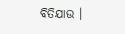ବିତିଯାଉ ।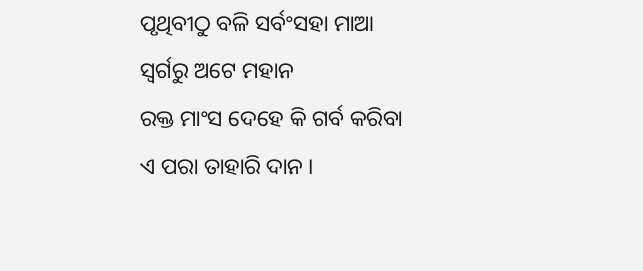ପୃଥିବୀଠୁ ବଳି ସର୍ବଂସହା ମାଆ
ସ୍ଵର୍ଗରୁ ଅଟେ ମହାନ
ରକ୍ତ ମାଂସ ଦେହେ କି ଗର୍ବ କରିବା
ଏ ପରା ତାହାରି ଦାନ ।